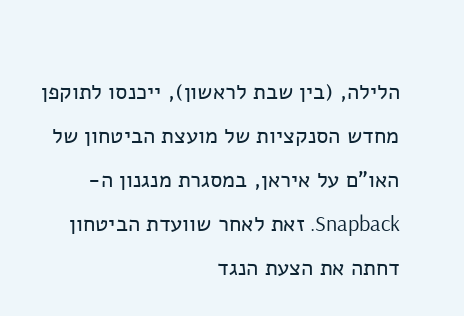הלילה, (בין שבת לראשון), ייכנסו לתוקפן מחדש הסנקציות של מועצת הביטחון של האו"ם על איראן, במסגרת מנגנון ה-Snapback. זאת לאחר שוועדת הביטחון דחתה את הצעת הנגד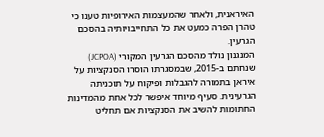האיראנית, ולאחר שהמעצמות האירופיות טענו כי טהרן הפרה כמעט את כל התחייבויותיה בהסכם הגרעין.
המנגנון נולד מהסכם הגרעין המקורי (JCPOA) שנחתם ב-2015, שבמסגרתו הוסרו הסנקציות על איראן בתמורה להגבלות ופיקוח על תוכניתה הגרעינית. סעיף מיוחד איפשר לכל אחת מהמדינות החתומות להשיב את הסנקציות אם תחליט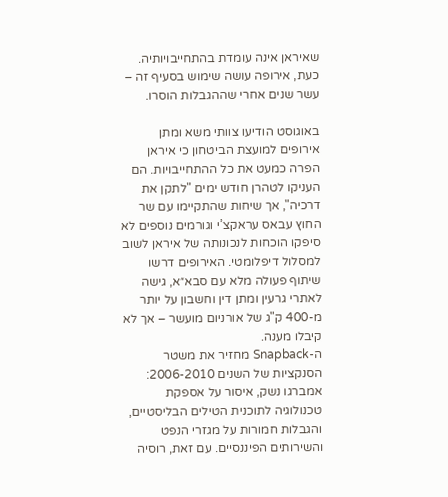שאיראן אינה עומדת בהתחייבויותיה. כעת, אירופה עושה שימוש בסעיף זה – עשר שנים אחרי שההגבלות הוסרו.

באוגוסט הודיעו צוותי משא ומתן אירופים למועצת הביטחון כי איראן הפרה כמעט את כל ההתחייבויות. הם העניקו לטהרן חודש ימים "לתקן את דרכיה", אך שיחות שהתקיימו עם שר החוץ עבאס עראקצ’י וגורמים נוספים לא סיפקו הוכחות לנכונותה של איראן לשוב למסלול דיפלומטי. האירופים דרשו שיתוף פעולה מלא עם סבא״א, גישה לאתרי גרעין ומתן דין וחשבון על יותר מ-400 ק"ג של אורניום מועשר – אך לא קיבלו מענה.
ה-Snapback מחזיר את משטר הסנקציות של השנים 2006-2010: אמברגו נשק, איסור על אספקת טכנולוגיה לתוכנית הטילים הבליסטיים, והגבלות חמורות על מגזרי הנפט והשירותים הפיננסיים. עם זאת, רוסיה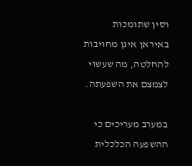וסין שתומכות באיראן אינן מחויבות להחלטה, מה שעשוי לצמצם את השפעתה.

במערב מעריכים כי ההשפעה הכלכלית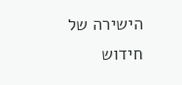הישירה של חידוש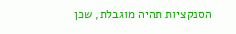הסנקציות תהיה מוגבלת, שכן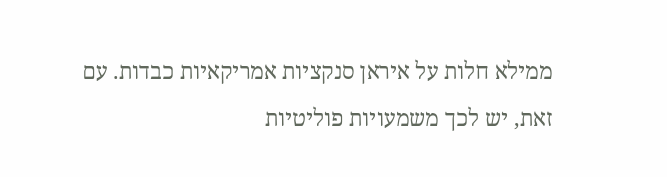ממילא חלות על איראן סנקציות אמריקאיות כבדות. עם זאת, יש לכך משמעויות פוליטיות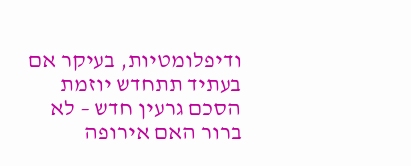ודיפלומטיות, בעיקר אם בעתיד תתחדש יוזמת הסכם גרעין חדש – לא ברור האם אירופה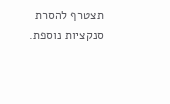תצטרף להסרת סנקציות נוספת.